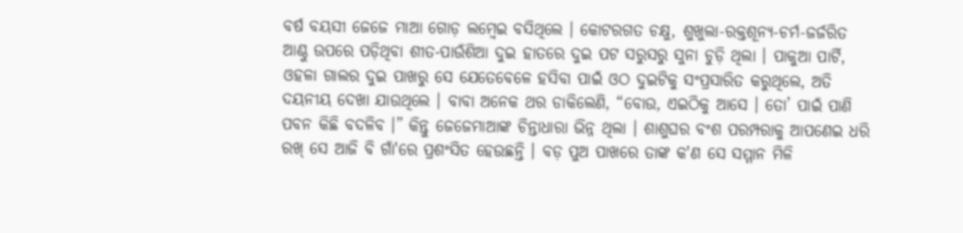ବର୍ଷ ବୟସୀ ଜେଜେ ମାଆ ଗୋଡ଼ ଲମ୍ଵେଇ ବସିଥିଲେ । କୋଟରଗତ ଚକ୍ଷୁ, ଶୁଖୁଲା-ରକ୍ତଶୂନ୍ୟ-ଚର୍ମ-ଜର୍ଜରିତ ଆଣ୍ଠୁ ଉପରେ ପଡ଼ିଥିବା ଶୀତ-ପାଉଁଶିଆ ଦୁଇ ହାତରେ ଦୁଇ ପଟ ସରୁସରୁ ସୁନା ଚୁଡ଼ି ଥିଲା । ପାକୁଆ ପାର୍ଟି, ଓହଳା ଗାଲର ଦୁଇ ପାଖରୁ ସେ ଯେତେବେଳେ ହସିବା ପାଇଁ ଓଠ ଦୁଇଟିକୁ ସଂପ୍ରସାରିତ କରୁଥିଲେ, ଅତି ଦୟନୀୟ ଦେଖା ଯାଉଥିଲେ । ବାବା ଅନେକ ଥର ଡାକିଲେଣି, “ବୋଉ, ଏଇଠିକୁ ଆସେ । ତୋ’ ପାଇଁ ପାଣି ପବନ କିଛି ବଦଳିବ ।” କିନ୍ତୁ ଜେଜେମାଆଙ୍କ ଚିନ୍ତାଧାରା ଭିନ୍ନ ଥିଲା । ଶାଶୁଘର ବଂଶ ପରମ୍ପରାକୁ ଆପଣେଇ ଧରି ରଖ୍ ସେ ଆଜି ବି ଗାଁ'ରେ ପ୍ରଶଂସିତ ହେଉଛନ୍ତି । ବଡ଼ ପୁଅ ପାଖରେ ତାଙ୍କ କ'ଣ ସେ ସମ୍ମାନ ମିଳି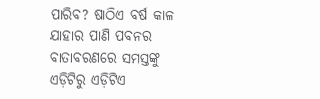ପାରିବ? ଷାଠିଏ ବର୍ଷ କାଳ ଯାହାର ପାଣି ପବନର ବାତାବରଣରେ ସମସ୍ତଙ୍କୁ ଏଡ଼ିଟିରୁ ଏଡ଼ିଟିଏ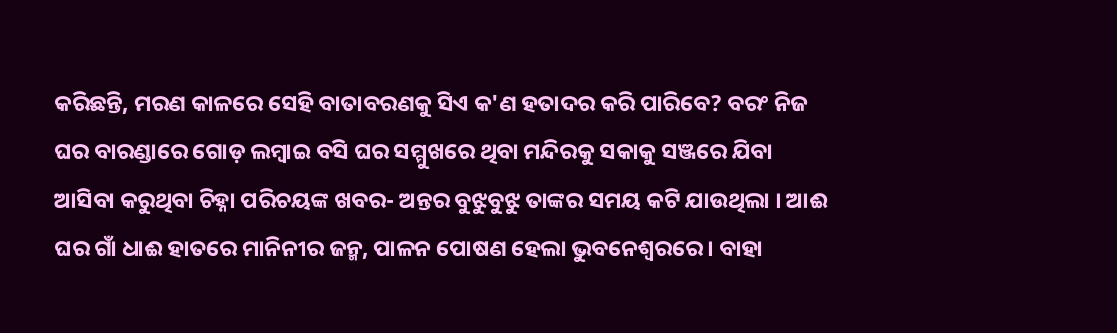କରିଛନ୍ତି, ମରଣ କାଳରେ ସେହି ବାତାବରଣକୁ ସିଏ କ'ଣ ହତାଦର କରି ପାରିବେ? ବରଂ ନିଜ ଘର ବାରଣ୍ଡାରେ ଗୋଡ଼ ଲମ୍ଵାଇ ବସି ଘର ସମ୍ମୁଖରେ ଥିବା ମନ୍ଦିରକୁ ସକାକୁ ସଞ୍ଜରେ ଯିବା ଆସିବା କରୁଥିବା ଚିହ୍ନା ପରିଚୟଙ୍କ ଖବର- ଅନ୍ତର ବୁଝୁବୁଝୁ ତାଙ୍କର ସମୟ କଟି ଯାଉଥିଲା । ଆଈ ଘର ଗାଁ ଧାଈ ହାତରେ ମାନିନୀର ଜନ୍ମ, ପାଳନ ପୋଷଣ ହେଲା ଭୁବନେଶ୍ବରରେ । ବାହା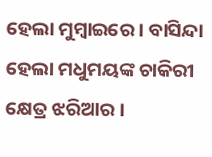ହେଲା ମୁମ୍ବାଇରେ । ବାସିନ୍ଦା ହେଲା ମଧୁମୟଙ୍କ ଚାକିରୀ କ୍ଷେତ୍ର ଝରିଆର ।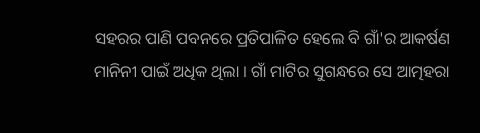ସହରର ପାଣି ପବନରେ ପ୍ରତିପାଳିତ ହେଲେ ବି ଗାଁ'ର ଆକର୍ଷଣ ମାନିନୀ ପାଇଁ ଅଧିକ ଥିଲା । ଗାଁ ମାଟିର ସୁଗନ୍ଧରେ ସେ ଆତ୍ମହରା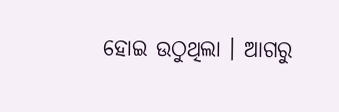ହୋଇ ଉଠୁଥିଲା । ଆଗରୁ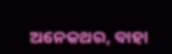ଅନେକଥର, ବାହା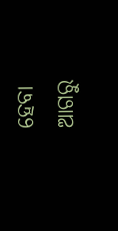ହେବା ଆଗରୁ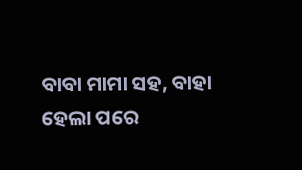ବାବା ମାମା ସହ, ବାହା ହେଲା ପରେ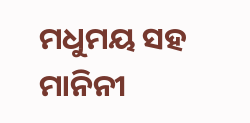ମଧୁମୟ ସହ ମାନିନୀ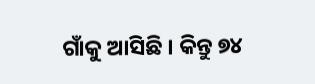ଗାଁକୁ ଆସିଛି । କିନ୍ତୁ ୭୪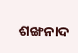ଶଙ୍ଖନାଦ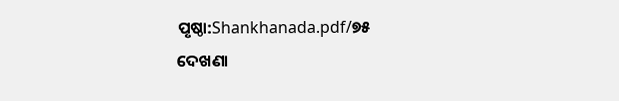ପୃଷ୍ଠା:Shankhanada.pdf/୭୫
ଦେଖଣା